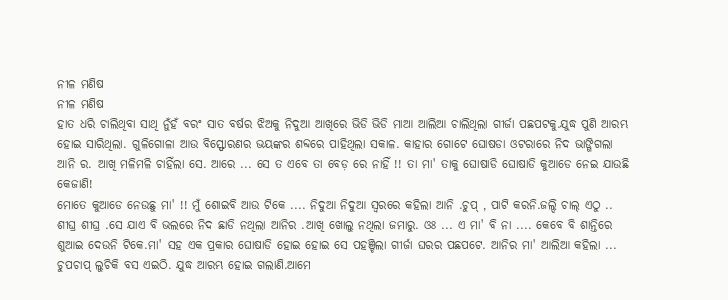ନୀଳ ମଣିଷ
ନୀଳ ମଣିଷ
ହାତ ଧରି ଚାଲିଥିବା ସାଥି ନୁଁହଁ ବରଂ ସାତ ବର୍ଷର ଝିଅକୁ ନିଦୁଆ ଆଖିରେ ଭିଡି ଭିଡି ମାଆ ଆଲିଆ ଚାଲିଥିଲା ଗୀର୍ଜା ପଛପଟକୁ.ଯୁଦ୍ଧ ପୁଣି ଆରମ୍ଭ ହୋଇ ସାରିଥିଲା. ଗୁଳିଗୋଳା ଆଉ ବିସ୍ଫୋରଣର ଭୟଙ୍କର ଶବ୍ଦରେ ପାହିଥିଲା ସକାଳ. କାହାର ଗୋଟେ ଘୋଷଡା ଓଟରାରେ ନିଦ ଭାଙ୍ଗିଗଲା ଆନି ର. ଆଖି ମଳିମଳି ଚାହିଁଲା ସେ. ଆରେ ... ସେ ତ ଏବେ ତା ବେଡ଼ ରେ ନାହିଁ !! ତା ମା' ତାକୁ ଘୋଷାଡି ଘୋଷାଡି କୁଆଡେ ନେଇ ଯାଉଛି କେଜାଣି!
ମୋତେ କୁଆଡେ ନେଉଛୁ ମା' !! ମୁଁ ଶୋଇବି ଆଉ ଟିକେ .... ନିଦୁଆ ନିଦୁଆ ସ୍ୱରରେ କହିଲା ଆନି .ଚୁପ୍ , ପାଟି କରନି.ଜଲ୍ଦି ଚାଲ୍ ଏଠୁ .. ଶୀଘ୍ର ଶୀଘ୍ର .ସେ ଯାଏ ବି ଭଲରେ ନିଦ ଛାଡି ନଥିଲା ଆନିର .ଆଖି ଖୋଲୁ ନଥିଲା ଜମାରୁ. ଓଃ ... ଏ ମା' ବି ନା .... କେବେ ବି ଶାନ୍ତିରେ ଶୁଆଇ ଦେଉନି ଟିକେ.ମା' ସହ ଏକ ପ୍ରକାର ଘୋଷାଡି ହୋଇ ହୋଇ ସେ ପହଞ୍ଚିଲା ଗୀର୍ଜା ଘରର ପଛପଟେ. ଆନିର ମା' ଆଲିଆ କହିଲା ... ଚୁପଚାପ୍ ଲୁଚିକି ବସ ଏଇଠି. ଯୁଦ୍ଧ ଆରମ୍ଭ ହୋଇ ଗଲାଣି.ଆମେ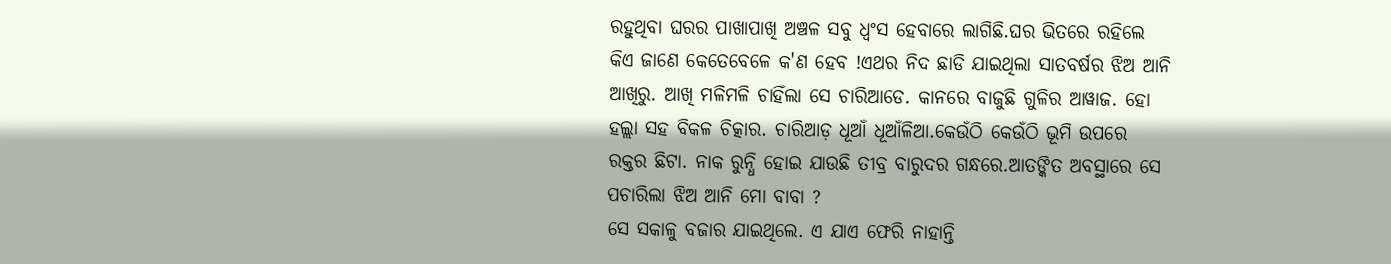ରହୁଥିବା ଘରର ପାଖାପାଖି ଅଞ୍ଚଳ ସବୁ ଧ୍ୱଂସ ହେବାରେ ଲାଗିଛି.ଘର ଭିତରେ ରହିଲେ କିଏ ଜାଣେ କେତେବେଳେ କ'ଣ ହେବ !ଏଥର ନିଦ ଛାଡି ଯାଇଥିଲା ସାତବର୍ଷର ଝିଅ ଆନି ଆଖିରୁ. ଆଖି ମଳିମଳି ଚାହିଁଲା ସେ ଚାରିଆଡେ. କାନରେ ବାଜୁଛି ଗୁଳିର ଆୱାଜ. ହୋ ହଲ୍ଲା ସହ ବିକଳ ଚିତ୍କାର. ଚାରିଆଡ଼ ଧୂଆଁ ଧୂଆଁଳିଆ.କେଉଁଠି କେଉଁଠି ଭୂମି ଉପରେ ରକ୍ତର ଛିଟା. ନାକ ରୁନ୍ଧି ହୋଇ ଯାଉଛି ତୀବ୍ର ବାରୁଦର ଗନ୍ଧରେ.ଆତଙ୍କିତ ଅବସ୍ଥାରେ ସେ ପଚାରିଲା ଝିଅ ଆନି ମୋ ବାବା ?
ସେ ସକାଳୁ ବଜାର ଯାଇଥିଲେ. ଏ ଯାଏ ଫେରି ନାହାନ୍ତି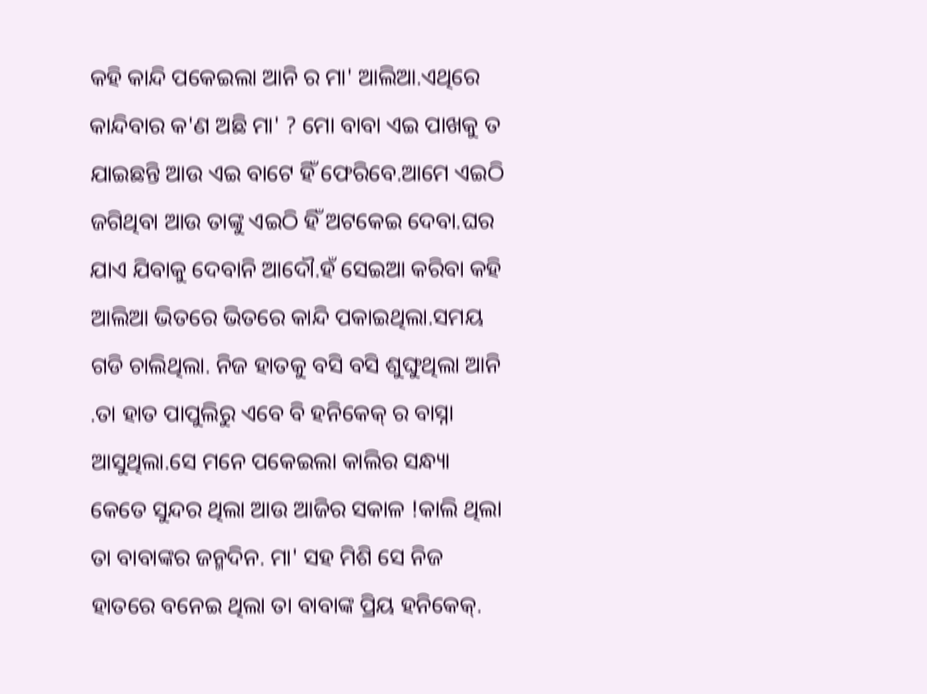କହି କାନ୍ଦି ପକେଇଲା ଆନି ର ମା' ଆଲିଆ.ଏଥିରେ କାନ୍ଦିବାର କ'ଣ ଅଛି ମା' ? ମୋ ବାବା ଏଇ ପାଖକୁ ତ ଯାଇଛନ୍ତି ଆଉ ଏଇ ବାଟେ ହିଁ ଫେରିବେ.ଆମେ ଏଇଠି ଜଗିଥିବା ଆଉ ତାଙ୍କୁ ଏଇଠି ହିଁ ଅଟକେଇ ଦେବା.ଘର ଯାଏ ଯିବାକୁ ଦେବାନି ଆଦୌ.ହଁ ସେଇଆ କରିବା କହି ଆଲିଆ ଭିତରେ ଭିତରେ କାନ୍ଦି ପକାଇଥିଲା.ସମୟ ଗଡି ଚାଲିଥିଲା. ନିଜ ହାତକୁ ବସି ବସି ଶୁଙ୍ଘୁଥିଲା ଆନି .ତା ହାତ ପାପୁଲିରୁ ଏବେ ବି ହନିକେକ୍ ର ବାସ୍ନା ଆସୁଥିଲା.ସେ ମନେ ପକେଇଲା କାଲିର ସନ୍ଧ୍ୟା କେତେ ସୁନ୍ଦର ଥିଲା ଆଉ ଆଜିର ସକାଳ !କାଲି ଥିଲା ତା ବାବାଙ୍କର ଜନ୍ମଦିନ. ମା' ସହ ମିଶି ସେ ନିଜ ହାତରେ ବନେଇ ଥିଲା ତା ବାବାଙ୍କ ପ୍ରିୟ ହନିକେକ୍.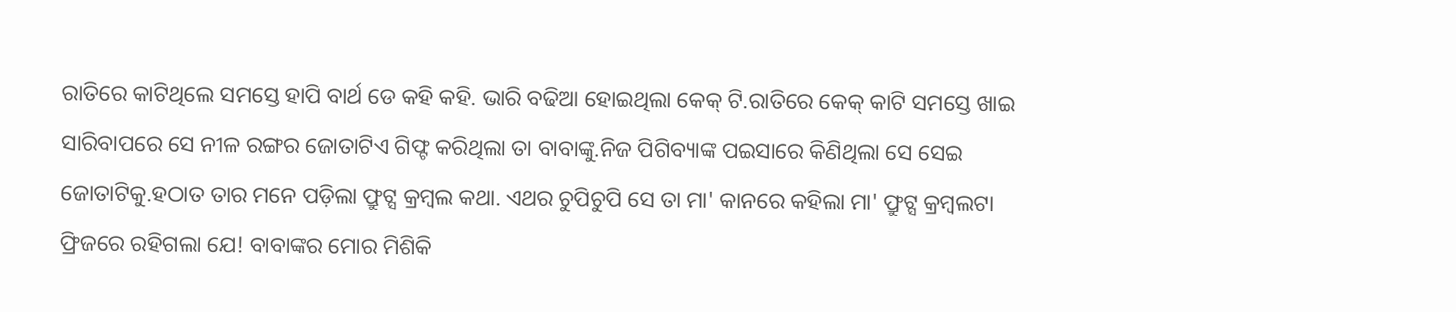ରାତିରେ କାଟିଥିଲେ ସମସ୍ତେ ହାପି ବାର୍ଥ ଡେ କହି କହି. ଭାରି ବଢିଆ ହୋଇଥିଲା କେକ୍ ଟି.ରାତିରେ କେକ୍ କାଟି ସମସ୍ତେ ଖାଇ ସାରିବାପରେ ସେ ନୀଳ ରଙ୍ଗର ଜୋତାଟିଏ ଗିଫ୍ଟ କରିଥିଲା ତା ବାବାଙ୍କୁ.ନିଜ ପିଗିବ୍ୟାଙ୍କ ପଇସାରେ କିଣିଥିଲା ସେ ସେଇ ଜୋତାଟିକୁ.ହଠାତ ତାର ମନେ ପଡ଼ିଲା ଫ୍ରୁଟ୍ସ କ୍ରମ୍ବଲ କଥା. ଏଥର ଚୁପିଚୁପି ସେ ତା ମା' କାନରେ କହିଲା ମା' ଫ୍ରୁଟ୍ସ କ୍ରମ୍ବଲଟା ଫ୍ରିଜରେ ରହିଗଲା ଯେ! ବାବାଙ୍କର ମୋର ମିଶିକି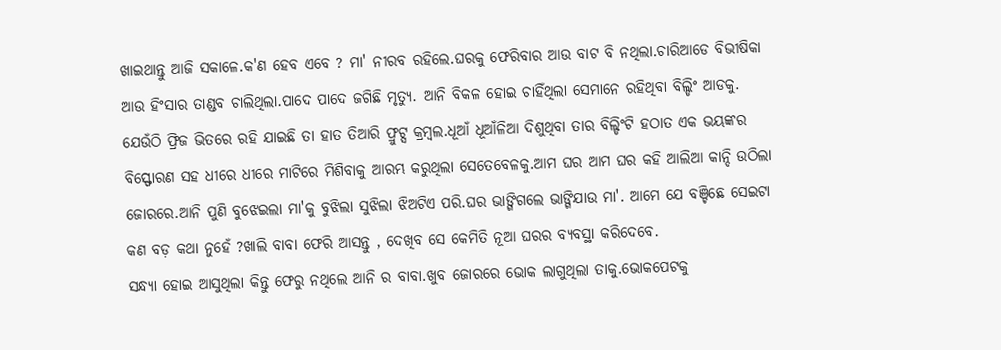ଖାଇଥାନ୍ତୁ ଆଜି ସକାଳେ.କ'ଣ ହେବ ଏବେ ? ମା' ନୀରବ ରହିଲେ.ଘରକୁ ଫେରିବାର ଆଉ ବାଟ ବି ନଥିଲା.ଚାରିଆଡେ ବିଭୀଷିକା ଆଉ ହିଂସାର ତାଣ୍ଡବ ଚାଲିଥିଲା.ପାଦେ ପାଦେ ଜଗିଛି ମୃତ୍ୟୁ. ଆନି ବିକଳ ହୋଇ ଚାହିଁଥିଲା ସେମାନେ ରହିଥିବା ବିଲ୍ଡିଂ ଆଡକୁ. ଯେଉଁଠି ଫ୍ରିଜ ଭିତରେ ରହି ଯାଇଛି ତା ହାତ ତିଆରି ଫ୍ରୁଟ୍ସ କ୍ରମ୍ବଲ.ଧୂଆଁ ଧୂଆଁଳିଆ ଦିଶୁଥିବା ତାର ବିଲ୍ଡିଂଟି ହଠାତ ଏକ ଭୟଙ୍କର ବିସ୍ଫୋରଣ ସହ ଧୀରେ ଧୀରେ ମାଟିରେ ମିଶିବାକୁ ଆରମ୍ଭ କରୁଥିଲା ସେତେବେଳକୁ.ଆମ ଘର ଆମ ଘର କହି ଆଲିଆ କାନ୍ଦି ଉଠିଲା ଜୋରରେ.ଆନି ପୁଣି ବୁଝେଇଲା ମା'କୁ ବୁଝିଲା ସୁଝିଲା ଝିଅଟିଏ ପରି.ଘର ଭାଙ୍ଗିଗଲେ ଭାଙ୍ଗିଯାଉ ମା'. ଆମେ ଯେ ବଞ୍ଚିଛେ ସେଇଟା କଣ ବଡ଼ କଥା ନୁହେଁ ?ଖାଲି ବାବା ଫେରି ଆସନ୍ତୁ , ଦେଖିବ ସେ କେମିତି ନୂଆ ଘରର ବ୍ୟବସ୍ଥା କରିଦେବେ.
ସନ୍ଧ୍ୟା ହୋଇ ଆସୁଥିଲା କିନ୍ତୁ ଫେରୁ ନଥିଲେ ଆନି ର ବାବା.ଖୁବ ଜୋରରେ ଭୋକ ଲାଗୁଥିଲା ତାକୁ.ଭୋକପେଟକୁ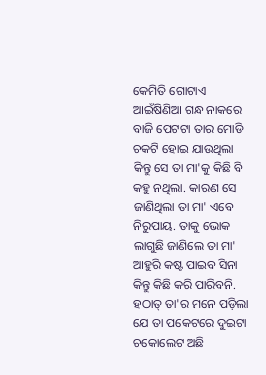କେମିତି ଗୋଟାଏ ଆଇଁଷିଣିଆ ଗନ୍ଧ ନାକରେ ବାଜି ପେଟଟା ତାର ମୋଡି ଚକଟି ହୋଇ ଯାଉଥିଲା କିନ୍ତୁ ସେ ତା ମା'କୁ କିଛି ବି କହୁ ନଥିଲା. କାରଣ ସେ ଜାଣିଥିଲା ତା ମା' ଏବେ ନିରୁପାୟ. ତାକୁ ଭୋକ ଲାଗୁଛି ଜାଣିଲେ ତା ମା' ଆହୁରି କଷ୍ଟ ପାଇବ ସିନା କିନ୍ତୁ କିଛି କରି ପାରିବନି. ହଠାତ୍ ତା'ର ମନେ ପଡ଼ିଲା ଯେ ତା ପକେଟରେ ଦୁଇଟା ଚକୋଲେଟ ଅଛି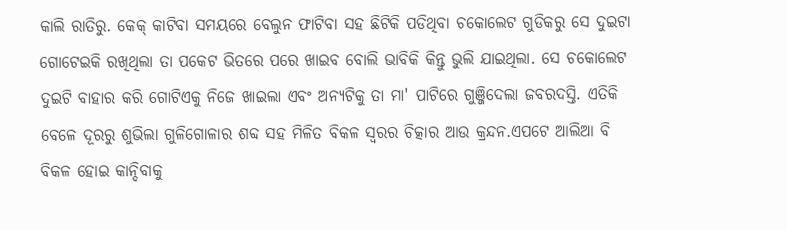କାଲି ରାତିରୁ. କେକ୍ କାଟିବା ସମୟରେ ବେଲୁନ ଫାଟିବା ସହ ଛିଟିକି ପଡିଥିବା ଚକୋଲେଟ ଗୁଡିକରୁ ସେ ଦୁଇଟା ଗୋଟେଇକି ରଖିଥିଲା ତା ପକେଟ ଭିତରେ ପରେ ଖାଇବ ବୋଲି ଭାବିକି କିନ୍ତୁ ଭୁଲି ଯାଇଥିଲା. ସେ ଚକୋଲେଟ ଦୁଇଟି ବାହାର କରି ଗୋଟିଏକୁ ନିଜେ ଖାଇଲା ଏବଂ ଅନ୍ୟଟିକୁ ତା ମା' ପାଟିରେ ଗୁଞ୍ଜିଦେଲା ଜବରଦସ୍ତି. ଏତିକି ବେଳେ ଦୂରରୁ ଶୁଭିଲା ଗୁଳିଗୋଳାର ଶବ୍ଦ ସହ ମିଳିତ ବିକଳ ସ୍ୱରର ଚିତ୍କାର ଆଉ କ୍ରନ୍ଦନ.ଏପଟେ ଆଲିଆ ବି ବିକଳ ହୋଇ କାନ୍ଦିବାକୁ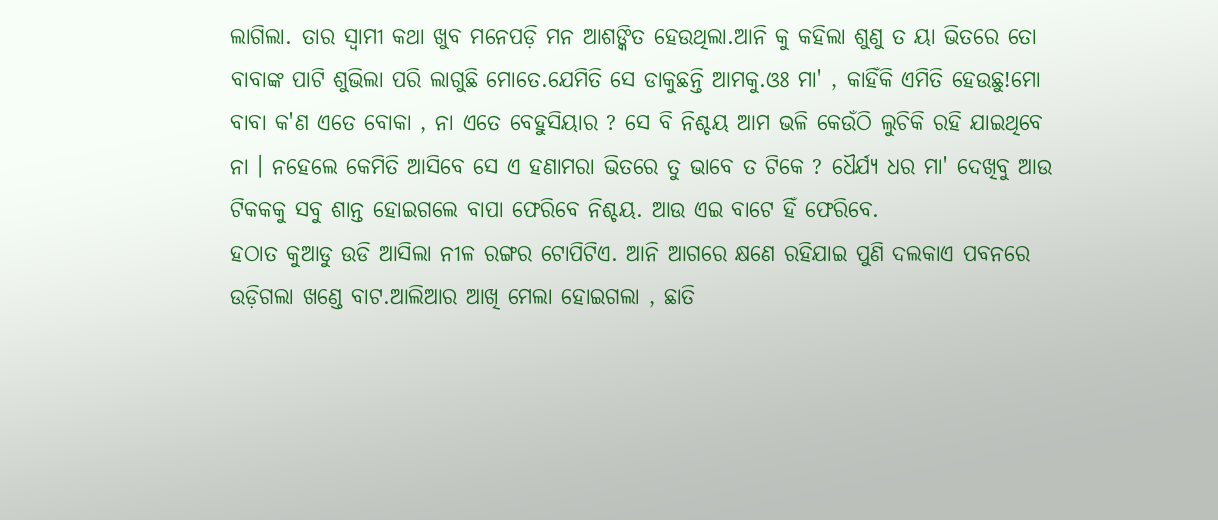ଲାଗିଲା. ତାର ସ୍ୱାମୀ କଥା ଖୁବ ମନେପଡ଼ି ମନ ଆଶଙ୍କିତ ହେଉଥିଲା.ଆନି କୁ କହିଲା ଶୁଣୁ ତ ୟା ଭିତରେ ତୋ ବାବାଙ୍କ ପାଟି ଶୁଭିଲା ପରି ଲାଗୁଛି ମୋତେ.ଯେମିତି ସେ ଡାକୁଛନ୍ତି ଆମକୁ.ଓଃ ମା' , କାହିଁକି ଏମିତି ହେଉଛୁ!ମୋ ବାବା କ'ଣ ଏତେ ବୋକା , ନା ଏତେ ବେହୁସିୟାର ? ସେ ବି ନିଶ୍ଚୟ ଆମ ଭଳି କେଉଁଠି ଲୁଚିକି ରହି ଯାଇଥିବେ ନା । ନହେଲେ କେମିତି ଆସିବେ ସେ ଏ ହଣାମରା ଭିତରେ ତୁ ଭାବେ ତ ଟିକେ ? ଧୈର୍ଯ୍ୟ ଧର ମା' ଦେଖିବୁ ଆଉ ଟିକକକୁ ସବୁ ଶାନ୍ତ ହୋଇଗଲେ ବାପା ଫେରିବେ ନିଶ୍ଚୟ. ଆଉ ଏଇ ବାଟେ ହିଁ ଫେରିବେ.
ହଠାତ କୁଆଡୁ ଉଡି ଆସିଲା ନୀଳ ରଙ୍ଗର ଟୋପିଟିଏ. ଆନି ଆଗରେ କ୍ଷଣେ ରହିଯାଇ ପୁଣି ଦଲକାଏ ପବନରେ ଉଡ଼ିଗଲା ଖଣ୍ଡେ ବାଟ.ଆଲିଆର ଆଖି ମେଲା ହୋଇଗଲା , ଛାତି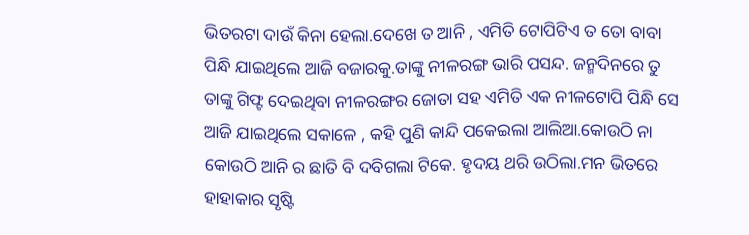ଭିତରଟା ଦାଉଁ କିନା ହେଲା.ଦେଖେ ତ ଆନି , ଏମିତି ଟୋପିଟିଏ ତ ତୋ ବାବା ପିନ୍ଧି ଯାଇଥିଲେ ଆଜି ବଜାରକୁ.ତାଙ୍କୁ ନୀଳରଙ୍ଗ ଭାରି ପସନ୍ଦ. ଜନ୍ମଦିନରେ ତୁ ତାଙ୍କୁ ଗିଫ୍ଟ ଦେଇଥିବା ନୀଳରଙ୍ଗର ଜୋତା ସହ ଏମିତି ଏକ ନୀଳଟୋପି ପିନ୍ଧି ସେ ଆଜି ଯାଇଥିଲେ ସକାଳେ , କହି ପୁଣି କାନ୍ଦି ପକେଇଲା ଆଲିଆ.କୋଉଠି ନା କୋଉଠି ଆନି ର ଛାତି ବି ଦବିଗଲା ଟିକେ. ହୃଦୟ ଥରି ଉଠିଲା.ମନ ଭିତରେ ହାହାକାର ସୃଷ୍ଟି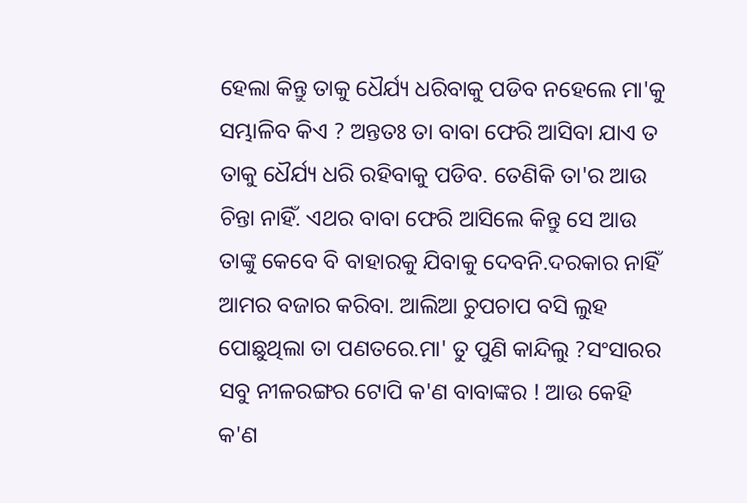ହେଲା କିନ୍ତୁ ତାକୁ ଧୈର୍ଯ୍ୟ ଧରିବାକୁ ପଡିବ ନହେଲେ ମା'କୁ ସମ୍ଭାଳିବ କିଏ ? ଅନ୍ତତଃ ତା ବାବା ଫେରି ଆସିବା ଯାଏ ତ ତାକୁ ଧୈର୍ଯ୍ୟ ଧରି ରହିବାକୁ ପଡିବ. ତେଣିକି ତା'ର ଆଉ ଚିନ୍ତା ନାହିଁ. ଏଥର ବାବା ଫେରି ଆସିଲେ କିନ୍ତୁ ସେ ଆଉ ତାଙ୍କୁ କେବେ ବି ବାହାରକୁ ଯିବାକୁ ଦେବନି.ଦରକାର ନାହିଁ ଆମର ବଜାର କରିବା. ଆଲିଆ ଚୁପଚାପ ବସି ଲୁହ ପୋଛୁଥିଲା ତା ପଣତରେ.ମା' ତୁ ପୁଣି କାନ୍ଦିଲୁ ?ସଂସାରର ସବୁ ନୀଳରଙ୍ଗର ଟୋପି କ'ଣ ବାବାଙ୍କର ! ଆଉ କେହି କ'ଣ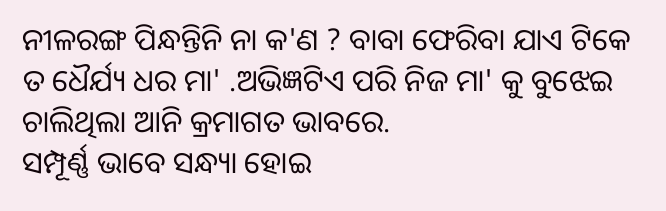ନୀଳରଙ୍ଗ ପିନ୍ଧନ୍ତିନି ନା କ'ଣ ? ବାବା ଫେରିବା ଯାଏ ଟିକେ ତ ଧୈର୍ଯ୍ୟ ଧର ମା' .ଅଭିଜ୍ଞଟିଏ ପରି ନିଜ ମା' କୁ ବୁଝେଇ ଚାଲିଥିଲା ଆନି କ୍ରମାଗତ ଭାବରେ.
ସମ୍ପୂର୍ଣ୍ଣ ଭାବେ ସନ୍ଧ୍ୟା ହୋଇ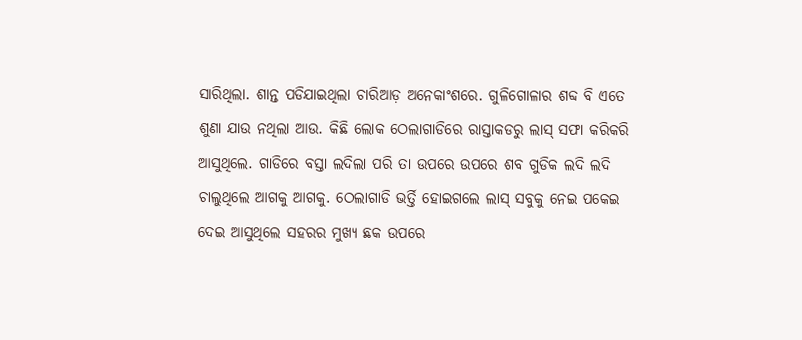ସାରିଥିଲା. ଶାନ୍ତ ପଡିଯାଇଥିଲା ଚାରିଆଡ଼ ଅନେକାଂଶରେ. ଗୁଳିଗୋଳାର ଶବ୍ଦ ବି ଏତେ ଶୁଣା ଯାଉ ନଥିଲା ଆଉ. କିଛି ଲୋକ ଠେଲାଗାଡିରେ ରାସ୍ତାକଡରୁ ଲାସ୍ ସଫା କରିକରି ଆସୁଥିଲେ. ଗାଡିରେ ବସ୍ତା ଲଦିଲା ପରି ତା ଉପରେ ଉପରେ ଶବ ଗୁଡିକ ଲଦି ଲଦି ଚାଲୁଥିଲେ ଆଗକୁ ଆଗକୁ. ଠେଲାଗାଡି ଭର୍ତ୍ତି ହୋଇଗଲେ ଲାସ୍ ସବୁକୁ ନେଇ ପକେଇ ଦେଇ ଆସୁଥିଲେ ସହରର ମୁଖ୍ୟ ଛକ ଉପରେ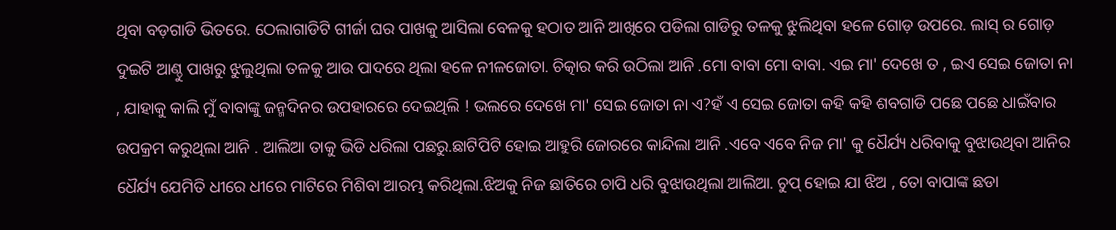ଥିବା ବଡ଼ଗାଡି ଭିତରେ. ଠେଲାଗାଡିଟି ଗୀର୍ଜା ଘର ପାଖକୁ ଆସିଲା ବେଳକୁ ହଠାତ ଆନି ଆଖିରେ ପଡିଲା ଗାଡିରୁ ତଳକୁ ଝୁଲିଥିବା ହଳେ ଗୋଡ଼ ଉପରେ. ଲାସ୍ ର ଗୋଡ଼ ଦୁଇଟି ଆଣ୍ଠୁ ପାଖରୁ ଝୁଲୁଥିଲା ତଳକୁ ଆଉ ପାଦରେ ଥିଲା ହଳେ ନୀଳଜୋତା. ଚିତ୍କାର କରି ଉଠିଲା ଆନି .ମୋ ବାବା ମୋ ବାବା. ଏଇ ମା' ଦେଖେ ତ , ଇଏ ସେଇ ଜୋତା ନା , ଯାହାକୁ କାଲି ମୁଁ ବାବାଙ୍କୁ ଜନ୍ମଦିନର ଉପହାରରେ ଦେଇଥିଲି ! ଭଲରେ ଦେଖେ ମା' ସେଇ ଜୋତା ନା ଏ?ହଁ ଏ ସେଇ ଜୋତା କହି କହି ଶବଗାଡି ପଛେ ପଛେ ଧାଇଁବାର ଉପକ୍ରମ କରୁଥିଲା ଆନି . ଆଲିଆ ତାକୁ ଭିଡି ଧରିଲା ପଛରୁ.ଛାଟିପିଟି ହୋଇ ଆହୁରି ଜୋରରେ କାନ୍ଦିଲା ଆନି .ଏବେ ଏବେ ନିଜ ମା' କୁ ଧୈର୍ଯ୍ୟ ଧରିବାକୁ ବୁଝାଉଥିବା ଆନିର ଧୈର୍ଯ୍ୟ ଯେମିତି ଧୀରେ ଧୀରେ ମାଟିରେ ମିଶିବା ଆରମ୍ଭ କରିଥିଲା.ଝିଅକୁ ନିଜ ଛାତିରେ ଚାପି ଧରି ବୁଝାଉଥିଲା ଆଲିଆ. ଚୁପ୍ ହୋଇ ଯା ଝିଅ , ତୋ ବାପାଙ୍କ ଛଡା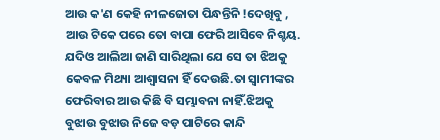ଆଉ କ'ଣ କେହି ନୀଳଜୋତା ପିନ୍ଧନ୍ତିନି !ଦେଖିବୁ , ଆଉ ଟିକେ ପରେ ତୋ ବାପା ଫେରି ଆସିବେ ନିଶ୍ଚୟ. ଯଦିଓ ଆଲିଆ ଜାଣି ସାରିଥିଲା ଯେ ସେ ତା ଝିଅକୁ କେବଳ ମିଥ୍ୟା ଆଶ୍ୱାସନା ହିଁ ଦେଉଛି.ତା ସ୍ୱାମୀଙ୍କର ଫେରିବାର ଆଉ କିଛି ବି ସମ୍ଭାବନା ନାହିଁ.ଝିଅକୁ ବୁଝାଉ ବୁଝାଉ ନିଜେ ବଡ଼ ପାଟିରେ କାନ୍ଦି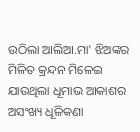ଉଠିଲା ଆଲିଆ.ମା' ଝିଅଙ୍କର ମିଳିତ କ୍ରନ୍ଦନ ମିଳେଇ ଯାଉଥିଲା ଧୂମାଭ ଆକାଶର ଅସଂଖ୍ୟ ଧୂଳିକଣା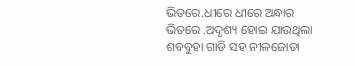ଭିତରେ.ଧୀରେ ଧୀରେ ଅନ୍ଧାର ଭିତରେ .ଅଦୃଶ୍ୟ ହୋଇ ଯାଉଥିଲା ଶବବୁହା ଗାଡି ସହ ନୀଳଜୋତା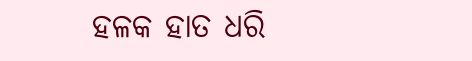ହଳକ ହାତ ଧରି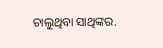ଚାଲୁଥିବା ସାଥିଙ୍କର.